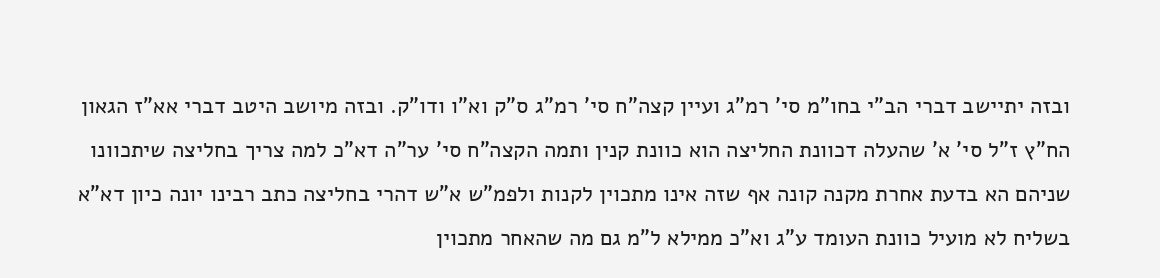ובזה יתיישב דברי הב"י בחו"מ סי' רמ"ג ועיין קצה"ח סי' רמ"ג ס"ק וא"ו ודו"ק. ובזה מיושב היטב דברי אא"ז הגאון הח"ץ ז"ל סי' א' שהעלה דכוונת החליצה הוא כוונת קנין ותמה הקצה"ח סי' ער"ה דא"כ למה צריך בחליצה שיתכוונו שניהם הא בדעת אחרת מקנה קונה אף שזה אינו מתכוין לקנות ולפמ"ש א"ש דהרי בחליצה כתב רבינו יונה כיון דא"א בשליח לא מועיל כוונת העומד ע"ג וא"כ ממילא ל"מ גם מה שהאחר מתכוין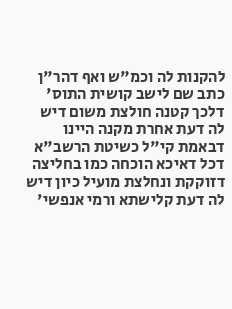להקנות לה וכמ"ש ואף דהר"ן כתב שם לישב קושית התוס' דלכך קטנה חולצת משום דיש לה דעת אחרת מקנה היינו דבאמת קי"ל כשיטת הרשב"א דכל דאיכא הוכחה כמו בחליצה דזוקקת ונחלצת מועיל כיון דיש לה דעת קלישתא ורמי אנפשי'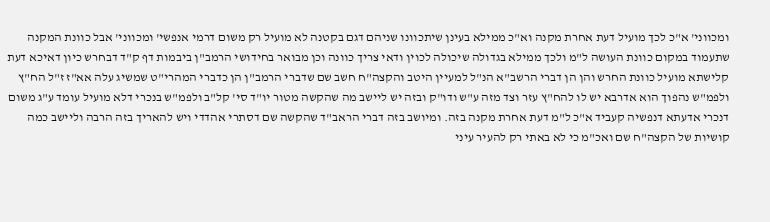ומכווני' א"כ לכך מועיל דעת אחרת מקנה וא"כ ממילא בעינן שיתכוונו שניהם דגם בקטנה לא מועיל רק משום דרמי אנפשי' ומכווני' אבל כוונת המקנה שתעמוד במקום כוונת העושה ל"מ ולכך ממילא בגדולה שיכולה לכוין ודאי צריך כוונה וכן מבואר בחידושי הרמב"ן ביבמות דף ק"ד דבחרש כיון דאיכא דעת קלישתא מועיל כוונת החרש והן הן דברי הרשב"א הנ"ל למעיין היטב והקצה"ח חשב שם שדברי הרמב"ן הן כדברי המהרי"ט שמשיג עלה אא"ז ז"ל הח"ץ ולפמ"ש נהפוך הוא אדרבא יש לו להח"ץ עזר וצד מזה ע"ש ודו"ק ובזה יש ליישב מה שהקשה מטור יו"ד סי' קל"ב ולפמ"ש בנכרי דלא מועיל עומד ע"ג משום דנכרי אדעתא דנפשיה קעביד א"כ ל"מ דעת אחרת מקנה בזה. ומיושב בזה דברי הראב"ד שהקשה שם דסתרי אהדדי ויש להאריך בזה הרבה וליישב כמה קושיות של הקצה"ח שם ואכ"מ כי לא באתי רק להעיר עיני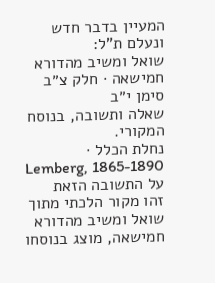המעיין בדבר חדש ונעלם ת"ל:
שואל ומשיב מהדורא חמישאה · חלק צ״ב סימן י״ב
שאלה ותשובה, בנוסח המקורי.
נחלת הכלל · Lemberg, 1865-1890
על התשובה הזאת
זהו מקור הלכתי מתוך שואל ומשיב מהדורא חמישאה, מוצג בנוסחו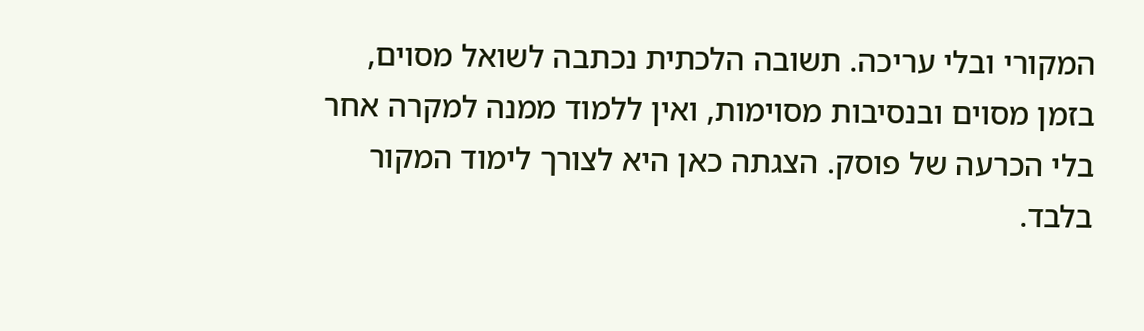המקורי ובלי עריכה. תשובה הלכתית נכתבה לשואל מסוים, בזמן מסוים ובנסיבות מסוימות, ואין ללמוד ממנה למקרה אחר בלי הכרעה של פוסק. הצגתה כאן היא לצורך לימוד המקור בלבד.